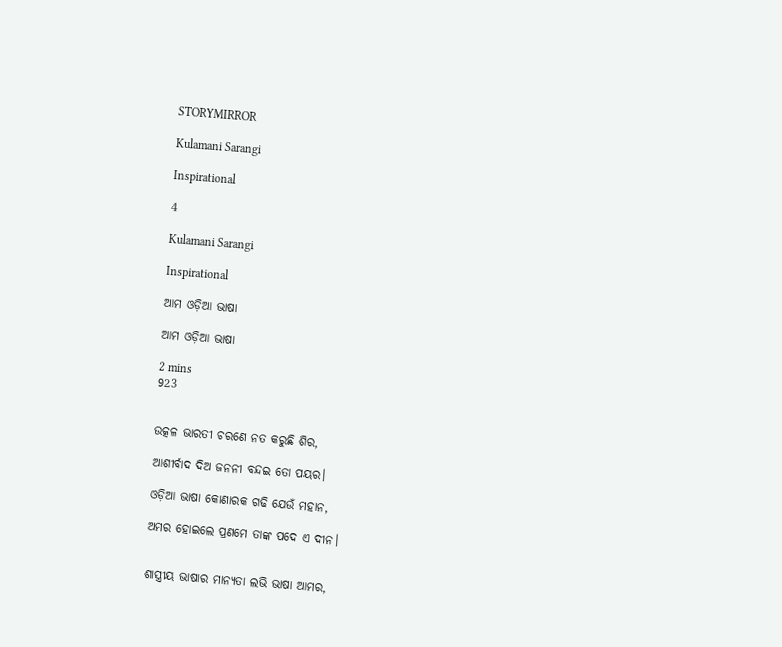STORYMIRROR

Kulamani Sarangi

Inspirational

4

Kulamani Sarangi

Inspirational

ଆମ ଓଡ଼ିଆ ଭାଷା

ଆମ ଓଡ଼ିଆ ଭାଷା

2 mins
923


ଉତ୍କଳ ଭାରତୀ ଚରଣେ ନତ କରୁଛି ଶିର,

ଆଶୀର୍ବାଦ ଦିଅ ଜନନୀ ବନ୍ଦଇ ତୋ ପୟର।

ଓଡ଼ିଆ ଭାଷା କୋଣାରକ ଗଢି ଯେଉଁ ମହାନ,

ଅମର ହୋଇଲେ ପ୍ରଣମେ ତାଙ୍କ ପଦେ ଏ ଦୀନ।


ଶାସ୍ତ୍ରୀୟ ଭାଷାର ମାନ୍ୟତା ଲଭି ଭାଷା ଆମର,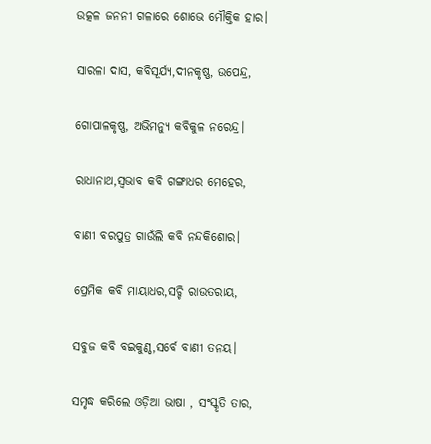ଉତ୍କଳ ଜନନୀ ଗଳାରେ ଶୋଭେ ମୌକ୍ତିକ ହାର।

ସାରଳା ଦାସ, କବିସୂର୍ଯ୍ୟ,ଦୀନକୃଷ୍ଣ, ଉପେନ୍ଦ୍ର,

ଗୋପାଳକୃଷ୍ଣ, ଅଭିମନ୍ୟୁ କବିକୁଳ ନରେନ୍ଦ୍ର।

ରାଧାନାଥ,ସ୍ବଭାବ କବି ଗଙ୍ଗାଧର ମେହେର,

ବାଣୀ ବରପୁତ୍ର ଗାଉଁଲି କବି ନନ୍ଦକିଶୋର।

ପ୍ରେମିକ କବି ମାୟାଧର,ସଚ୍ଚି ରାଉତରାୟ,

ସବୁଜ କବି ବଇକୁଣ୍ଠ,ସର୍ବେ ବାଣୀ ତନୟ।

ସମୃଦ୍ଧ କରିଲେ ଓଡ଼ିଆ ଭାଷା , ସଂସ୍କୃତି ତାର,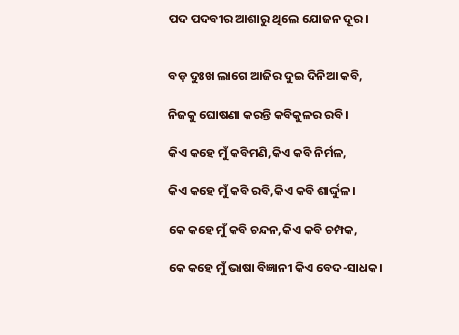ପଦ ପଦବୀର ଆଶାରୁ ଥିଲେ ଯୋଜନ ଦୂର।


ବଡ଼ ଦୁଃଖ ଲାଗେ ଆଜିର ଦୁଇ ଦିନିଆ କବି,

ନିଜକୁ ଘୋଷଣା କରନ୍ତି କବିକୁଳର ରବି।

କିଏ କହେ ମୁଁ କବିମଣି,କିଏ କବି ନିର୍ମଳ,

କିଏ କହେ ମୁଁ କବି ରବି,କିଏ କବି ଶାର୍ଦ୍ଦୁଳ।

କେ କହେ ମୁଁ କବି ଚନ୍ଦନ,କିଏ କବି ଚମ୍ପକ,

କେ କହେ ମୁଁ ଭାଷା ବିଜ୍ଞାନୀ କିଏ ବେଦ-ସାଧକ।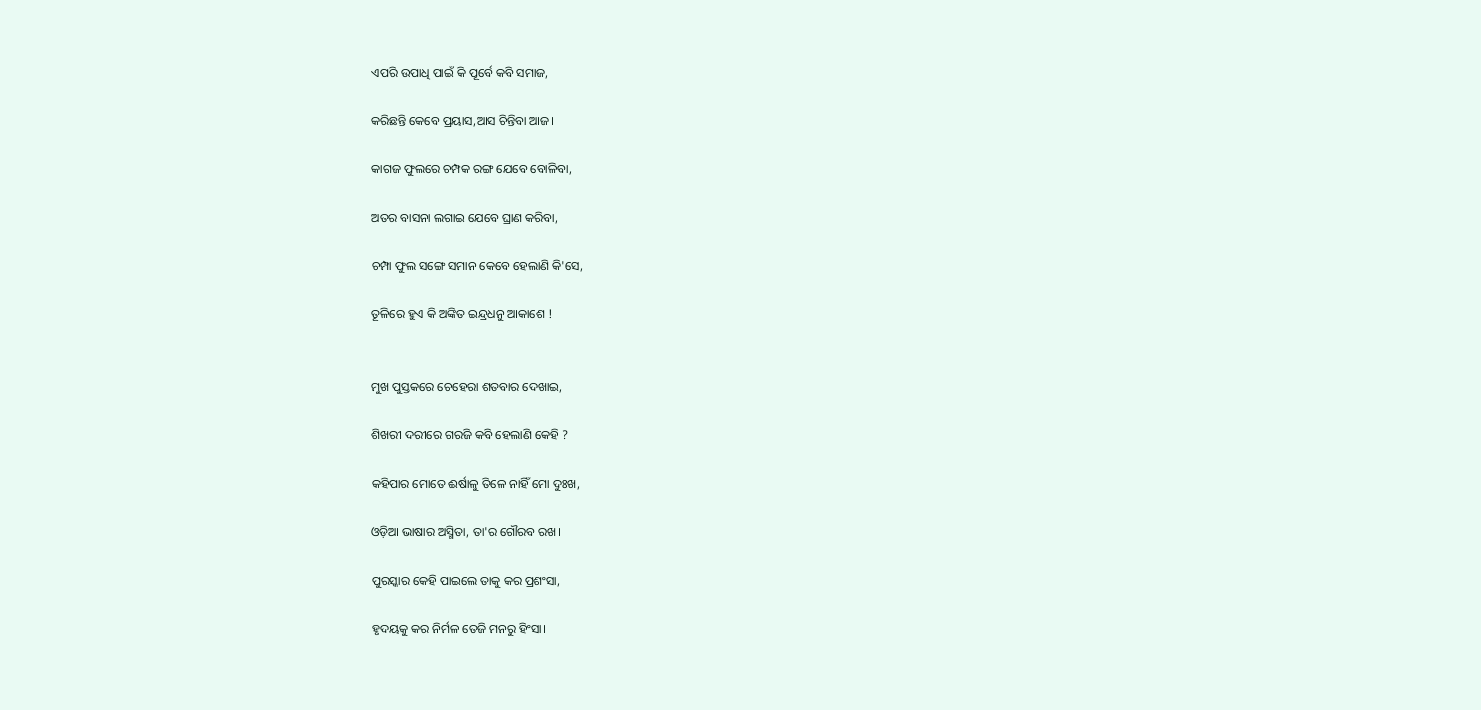ଏପରି ଉପାଧି ପାଇଁ କି ପୂର୍ବେ କବି ସମାଜ,

କରିଛନ୍ତି କେବେ ପ୍ରୟାସ,ଆସ ଚିନ୍ତିବା ଆଜ।

କାଗଜ ଫୁଲରେ ଚମ୍ପକ ରଙ୍ଗ ଯେବେ ବୋଳିବା,

ଅତର ବାସନା ଲଗାଇ ଯେବେ ଘ୍ରାଣ କରିବା,

ଚମ୍ପା ଫୁଲ ସଙ୍ଗେ ସମାନ କେବେ ହେଲାଣି କି'ସେ,

ତୂଳିରେ ହୁଏ କି ଅଙ୍କିତ ଇନ୍ଦ୍ରଧନୁ ଆକାଶେ !


ମୁଖ ପୁସ୍ତକରେ ଚେହେରା ଶତବାର ଦେଖାଇ,

ଶିଖରୀ ଦରୀରେ ଗରଜି କବି ହେଲାଣି କେହି ?

କହିପାର ମୋତେ ଈର୍ଷାଳୁ ତିଳେ ନାହିଁ ମୋ ଦୁଃଖ,

ଓଡ଼ିଆ ଭାଷାର ଅସ୍ମିତା, ତା'ର ଗୌରବ ରଖ।

ପୁରସ୍କାର କେହି ପାଇଲେ ତାକୁ କର ପ୍ରଶଂସା,

ହୃଦୟକୁ କର ନିର୍ମଳ ତେଜି ମନରୁ ହିଂସା।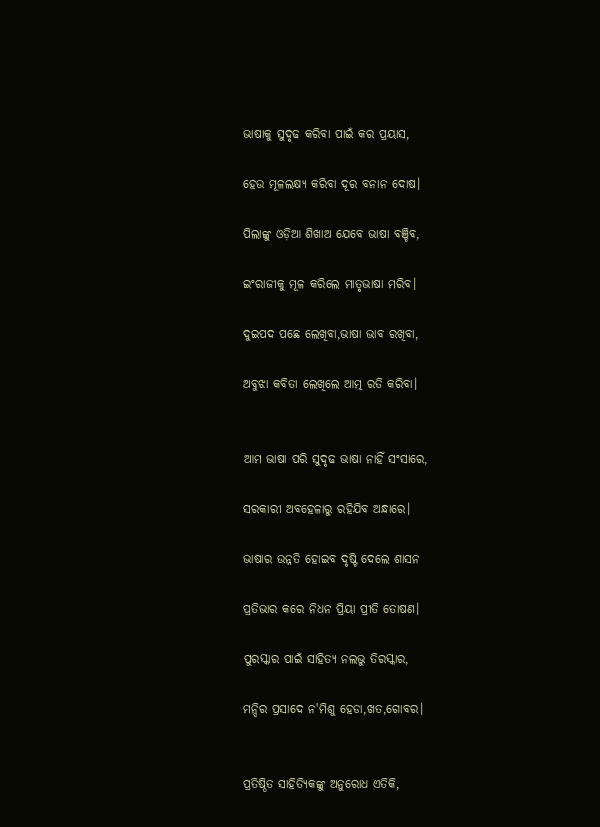ଭାଷାକୁ ସୁଦୃଢ କରିବା ପାଇଁ କର ପ୍ରୟାସ,

ହେଉ ମୂଳଲକ୍ଷ୍ୟ କରିବା ଦୂର ବନାନ ଦୋଷ।

ପିଲାଙ୍କୁ ଓଡ଼ିଆ ଶିଖାଅ ଯେବେ ଭାଷା ବଞ୍ଚିବ,

ଇଂରାଜୀକୁ ମୂଳ କରିଲେ ମାତୃଭାଷା ମରିବ।

ଦୁଇପଦ ପଛେ ଲେଖିବା,ଭାଷା ଭାବ ରଖିବା,

ଅବୁଝା କବିତା ଲେଖିଲେ ଆତ୍ମ ରତି କରିବା।


ଆମ ଭାଷା ପରି ସୁଦୃଢ ଭାଷା ନାହିଁ ସଂସାରେ,

ସରକାରୀ ଅବହେଳାରୁ ରହିଯିବ ଅନ୍ଧାରେ।

ଭାଷାର ଉନ୍ନତି ହୋଇବ ଦୃଷ୍ଟି ଦେଲେ ଶାସନ

ପ୍ରତିଭାର କରେ ନିଧନ ପ୍ରିୟା ପ୍ରୀତି ତୋଷଣ।

ପୁରସ୍କାର ପାଇଁ ସାହିତ୍ୟ ନଲଭୁ ତିରସ୍କାର,

ମନ୍ଦିର ପ୍ରସାଦେ ନ'ମିଶୁ ହେଡା,ଖତ,ଗୋବର।


ପ୍ରତିଷ୍ଠିତ ସାହିତ୍ୟିକଙ୍କୁ ଅନୁରୋଧ ଏତିକି,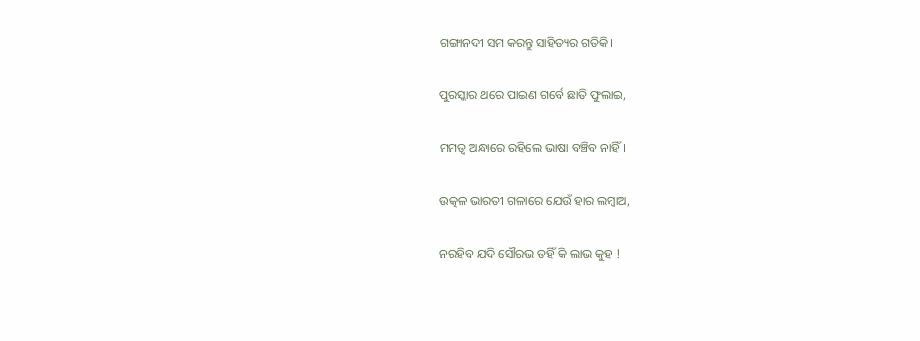ଗଙ୍ଗାନଦୀ ସମ କରନ୍ତୁ ସାହିତ୍ୟର ଗତିକି।

ପୁରସ୍କାର ଥରେ ପାଇଣ ଗର୍ବେ ଛାତି ଫୁଲାଇ,

ମମତ୍ବ ଅନ୍ଧାରେ ରହିଲେ ଭାଷା ବଞ୍ଚିବ ନାହିଁ।

ଉତ୍କଳ ଭାରତୀ ଗଳାରେ ଯେଉଁ ହାର ଲମ୍ବାଅ,

ନରହିବ ଯଦି ସୌରଭ ତହିଁ କି ଲାଭ କୁହ !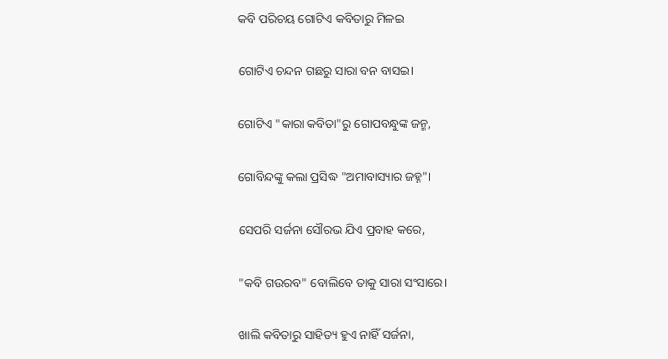କବି ପରିଚୟ ଗୋଟିଏ କବିତାରୁ ମିଳଇ

ଗୋଟିଏ ଚନ୍ଦନ ଗଛରୁ ସାରା ବନ ବାସଇ।

ଗୋଟିଏ "କାରା କବିତା"ରୁ ଗୋପବନ୍ଧୁଙ୍କ ଜନ୍ମ,

ଗୋବିନ୍ଦଙ୍କୁ କଲା ପ୍ରସିଦ୍ଧ "ଅମାବାସ୍ୟାର ଜହ୍ନ"।

ସେପରି ସର୍ଜନା ସୌରଭ ଯିଏ ପ୍ରବାହ କରେ,

"କବି ଗଉରବ" ବୋଲିବେ ତାକୁ ସାରା ସଂସାରେ।

ଖାଲି କବିତାରୁ ସାହିତ୍ୟ ହୁଏ ନାହିଁ ସର୍ଜନା,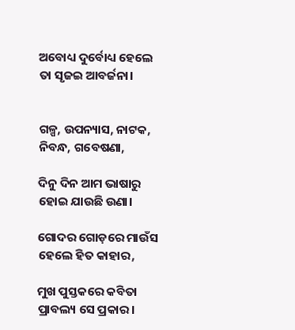ଅବୋଧ୍ୟ ଦୁର୍ବୋଧ୍ୟ ହେଲେ ତା ସୃଜଇ ଆବର୍ଜନା।


ଗଳ୍ପ, ଉପନ୍ୟାସ, ନାଟକ, ନିବନ୍ଧ, ଗବେଷଣା,

ଦିନୁ ଦିନ ଆମ ଭାଷାରୁ ହୋଇ ଯାଉଛି ଉଣା।

ଗୋଦର ଗୋଡ଼ରେ ମାଉଁସ ହେଲେ ହିତ କାହାର,

ମୁଖ ପୁସ୍ତକରେ କବିତା ପ୍ରାବଲ୍ୟ ସେ ପ୍ରକାର।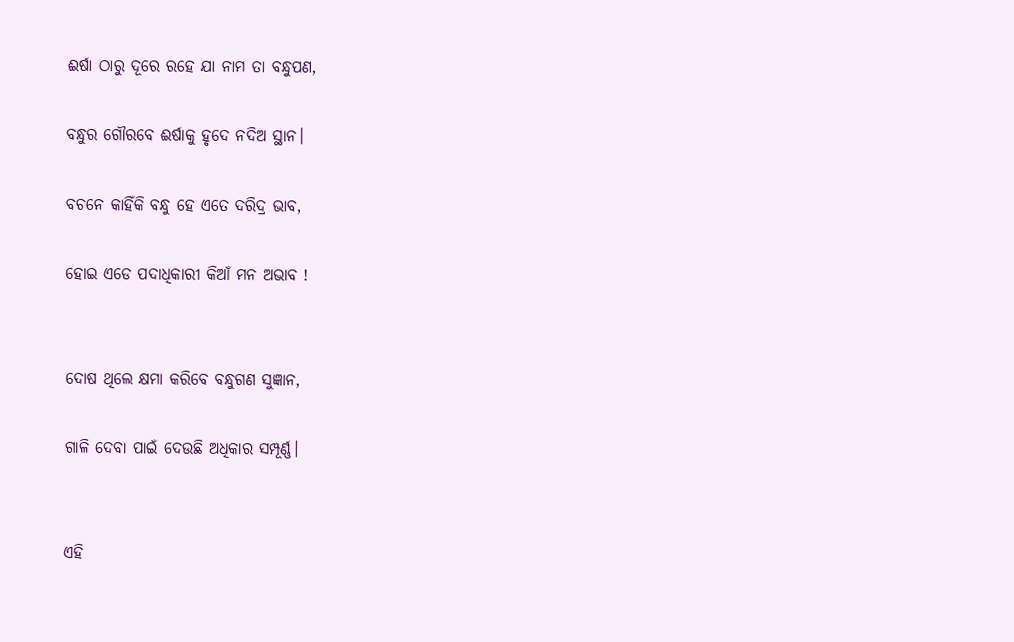ଈର୍ଷା ଠାରୁ ଦୂରେ ରହେ ଯା ନାମ ତା ବନ୍ଧୁପଣ,

ବନ୍ଧୁର ଗୌରବେ ଈର୍ଷାକୁ ହୃଦେ ନଦିଅ ସ୍ଥାନ।

ବଚନେ କାହିଁକି ବନ୍ଧୁ ହେ ଏତେ ଦରିଦ୍ର ଭାବ,

ହୋଇ ଏଡେ ପଦାଧିକାରୀ କିଆଁ ମନ ଅଭାବ !


ଦୋଷ ଥିଲେ କ୍ଷମା କରିବେ ବନ୍ଧୁଗଣ ସୁଜ୍ଞାନ,

ଗାଳି ଦେବା ପାଇଁ ଦେଉଛି ଅଧିକାର ସମ୍ପୂର୍ଣ୍ଣ।


ଏହି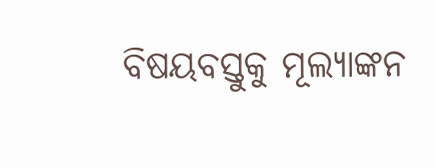ବିଷୟବସ୍ତୁକୁ ମୂଲ୍ୟାଙ୍କନ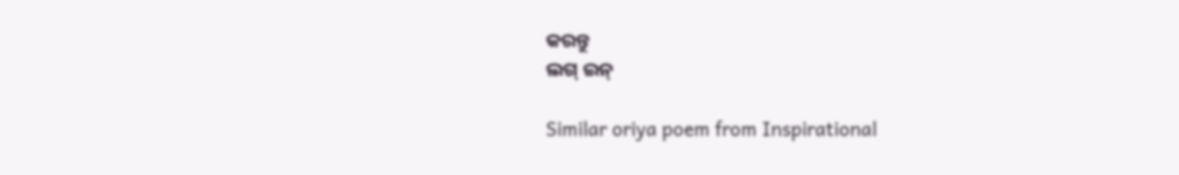କରନ୍ତୁ
ଲଗ୍ ଇନ୍

Similar oriya poem from Inspirational